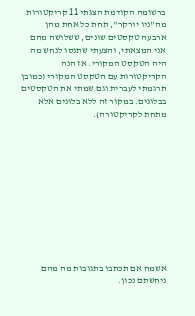ברשומה הקודמת הצגתי 11 קריקטורות מה"ניו יורקר", תחת כל אחת מהן ארבעה טקסטים שונים, ששלושה מהם אני המצאתי, והצעתי שתנסו לנחש מה היה הטקסט המקורי. אז הנה הקריקטורות עם הטקסט המקורי (כמובן תרגמתי לעברית וגם שמתי את הטקסטים בבלונים. במקור זה ללא בלונים אלא מתחת לקריקטורה).











אשמח אם תכתבו בתגובות מה מהם ניחשתם נכון.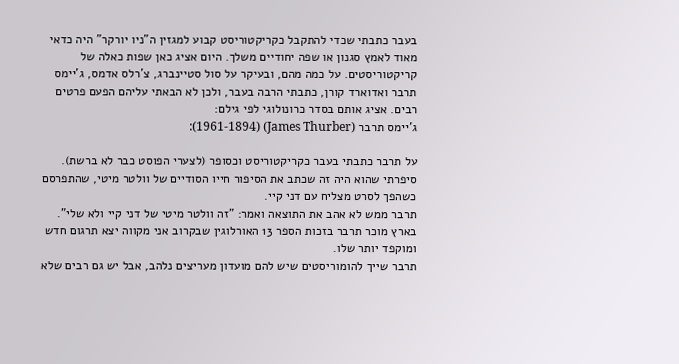בעבר כתבתי שכדי להתקבל כקריקטוריסט קבוע למגזין ה"ניו יורקר" היה כדאי מאוד לאמץ סגנון או שפה יחודיים משלך. היום אציג כאן שפות כאלה של קריקטוריסטים. על כמה מהם, ובעיקר על סול סטיינברג, צ'רלס אדמס, ג'יימס תרבר ואדוארד קורן, כתבתי הרבה בעבר, ולכן לא הבאתי עליהם הפעם פרטים רבים. אציג אותם בסדר כרונולוגי לפי גילם:
ג'יימס תרבר (James Thurber) (1961-1894):

על תרבר כתבתי בעבר כקריקטוריסט וכסופר (לצערי הפוסט כבר לא ברשת). סיפרתי שהוא היה זה שכתב את הסיפור חייו הסודיים של וולטר מיטי, שהתפרסם כשהפך לסרט מצליח עם דני קיי.
תרבר ממש לא אהב את התוצאה ואמר: "זה וולטר מיטי של דני קיי ולא שלי".
בארץ מוכר תרבר בזכות הספר 13 האורלוגין שבקרוב אני מקווה יצא תרגום חדש ומוקפד יותר שלו.
תרבר שייך להומוריסטים שיש להם מועדון מעריצים נלהב, אבל יש גם רבים שלא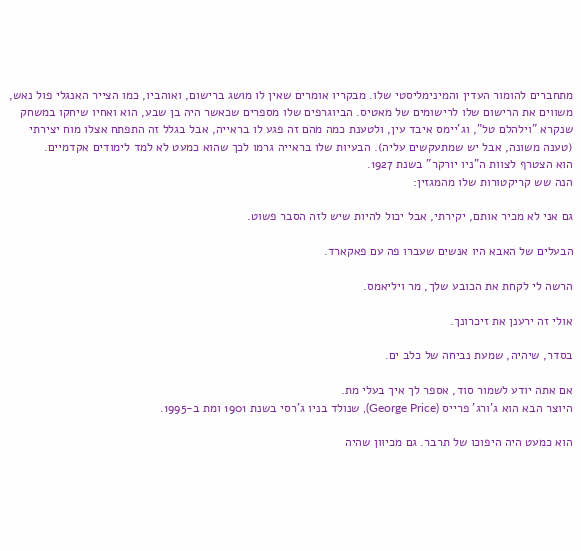מתחברים להומור העדין והמינימליסטי שלו. מבקריו אומרים שאין לו מושג ברישום, ואוהביו, כמו הצייר האנגלי פול נאש, משווים את הרישום שלו לרישומים של מאטיס. הביוגרפים שלו מספרים שכאשר היה בן שבע, הוא ואחיו שיחקו במשחק שנקרא "וילהלם טל", וג'יימס איבד עין, ולטענת כמה מהם זה פגע לו בראייה, אבל בגלל זה התפתח אצלו מוח יצירתי (טענה משונה, אבל יש שמתעקשים עליה). הבעיות שלו בראייה גרמו לכך שהוא כמעט לא למד לימודים אקדמיים.
הוא הצטרף לצוות ה"ניו יורקר" בשנת 1927.
הנה שש קריקטורות שלו מהמגזין:

גם אני לא מכיר אותם, יקירתי, אבל יכול להיות שיש לזה הסבר פשוט.

הבעלים של האבא היו אנשים שעברו פה עם פאקארד.

הרשה לי לקחת את הכובע שלך, מר ויליאמס.

אולי זה ירענן את זיכרונך.

בסדר, שיהיה, שמעת נביחה של כלב ים.

אם אתה יודע לשמור סוד, אספר לך איך בעלי מת.
היוצר הבא הוא ג'ורג' פרייס (George Price), שנולד בניו ג'רסי בשנת 1901 ומת ב-1995.

הוא כמעט היה היפוכו של תרבר. גם מכיוון שהיה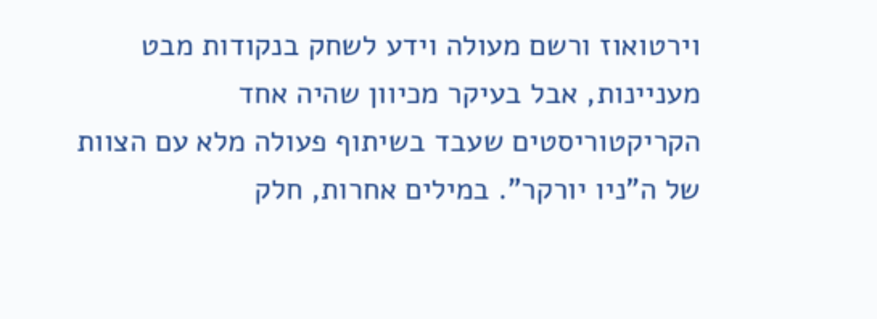וירטואוז ורשם מעולה וידע לשחק בנקודות מבט מעניינות, אבל בעיקר מכיוון שהיה אחד הקריקטוריסטים שעבד בשיתוף פעולה מלא עם הצוות של ה"ניו יורקר". במילים אחרות, חלק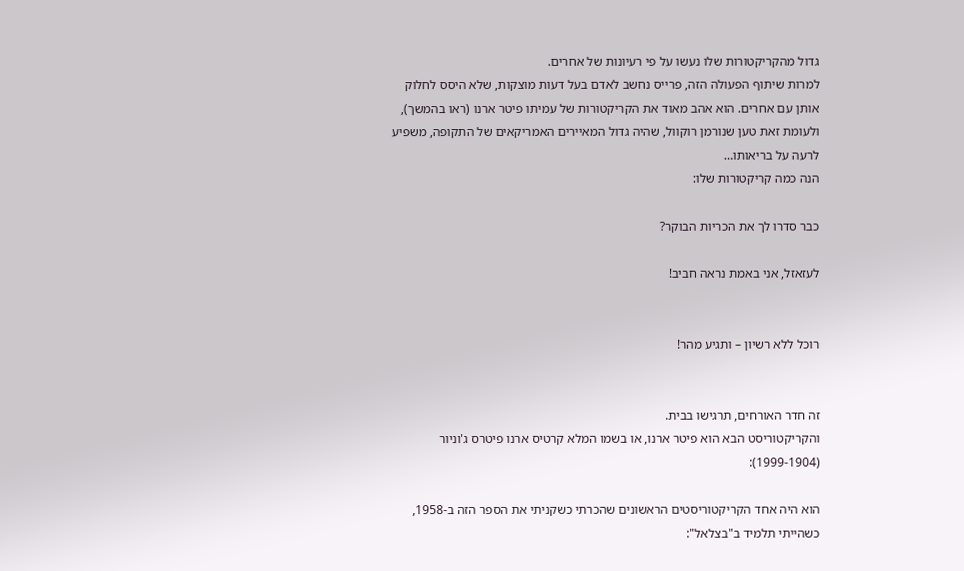גדול מהקריקטורות שלו נעשו על פי רעיונות של אחרים.
למרות שיתוף הפעולה הזה, פרייס נחשב לאדם בעל דעות מוצקות, שלא היסס לחלוק אותן עם אחרים. הוא אהב מאוד את הקריקטורות של עמיתו פיטר ארנו (ראו בהמשך), ולעומת זאת טען שנורמן רוקוול, שהיה גדול המאיירים האמריקאים של התקופה, משפיע לרעה על בריאותו…
הנה כמה קריקטורות שלו:

כבר סדרו לך את הכריות הבוקר?

לעזאזל, אני באמת נראה חביב!


רוכל ללא רשיון – ותגיע מהר!


זה חדר האורחים, תרגישו בבית.
והקריקטוריסט הבא הוא פיטר ארנו, או בשמו המלא קרטיס ארנו פיטרס ג'וניור (1999-1904):

הוא היה אחד הקריקטוריסטים הראשונים שהכרתי כשקניתי את הספר הזה ב-1958, כשהייתי תלמיד ב"בצלאל":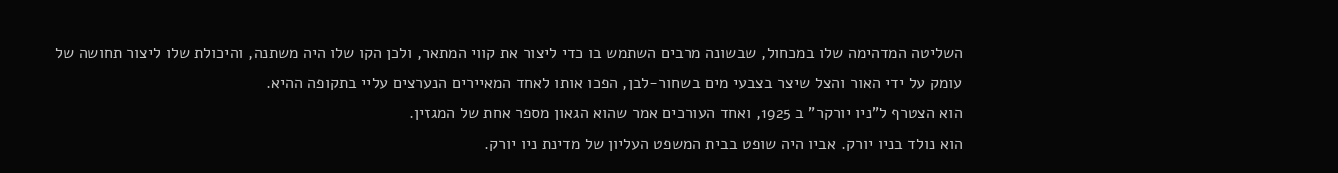השליטה המדהימה שלו במכחול, שבשונה מרבים השתמש בו כדי ליצור את קווי המתאר, ולכן הקו שלו היה משתנה, והיכולת שלו ליצור תחושה של עומק על ידי האור והצל שיצר בצבעי מים בשחור-לבן, הפכו אותו לאחד המאיירים הנערצים עליי בתקופה ההיא.
הוא הצטרף ל"ניו יורקר" ב 1925, ואחד העורכים אמר שהוא הגאון מספר אחת של המגזין.
הוא נולד בניו יורק. אביו היה שופט בבית המשפט העליון של מדינת ניו יורק.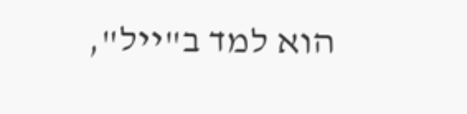הוא למד ב"ייל",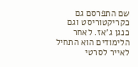שם התפרסם גם כקריקטוריסט וגם כנגן ג'אז. לאחר הלימודים הוא התחיל לאייר לסרטי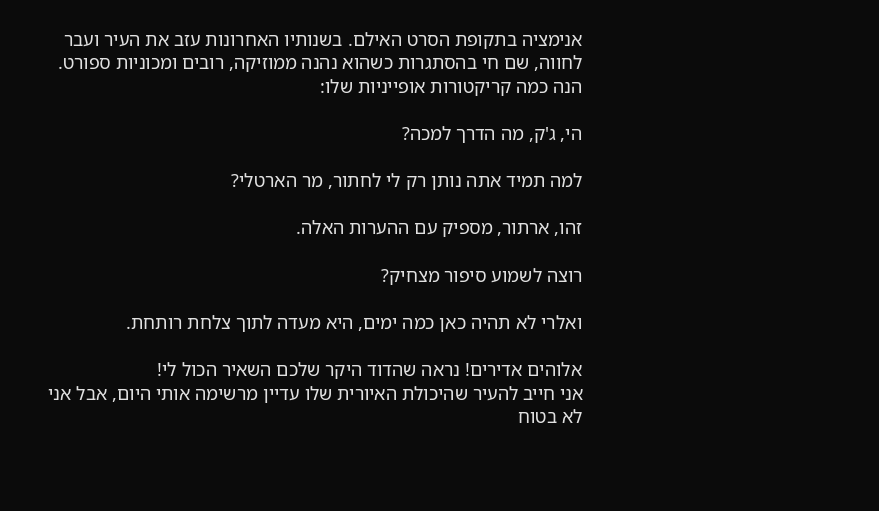אנימציה בתקופת הסרט האילם. בשנותיו האחרונות עזב את העיר ועבר לחווה, שם חי בהסתגרות כשהוא נהנה ממוזיקה, רובים ומכוניות ספורט.
הנה כמה קריקטורות אופייניות שלו:

הי, ג'ק, מה הדרך למכה?

למה תמיד אתה נותן רק לי לחתור, מר הארטלי?

זהו, ארתור, מספיק עם ההערות האלה.

רוצה לשמוע סיפור מצחיק?

ואלרי לא תהיה כאן כמה ימים, היא מעדה לתוך צלחת רותחת.

אלוהים אדירים! נראה שהדוד היקר שלכם השאיר הכול לי!
אני חייב להעיר שהיכולת האיורית שלו עדיין מרשימה אותי היום, אבל אני לא בטוח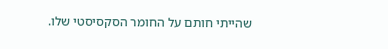שהייתי חותם על החומר הסקסיסטי שלו.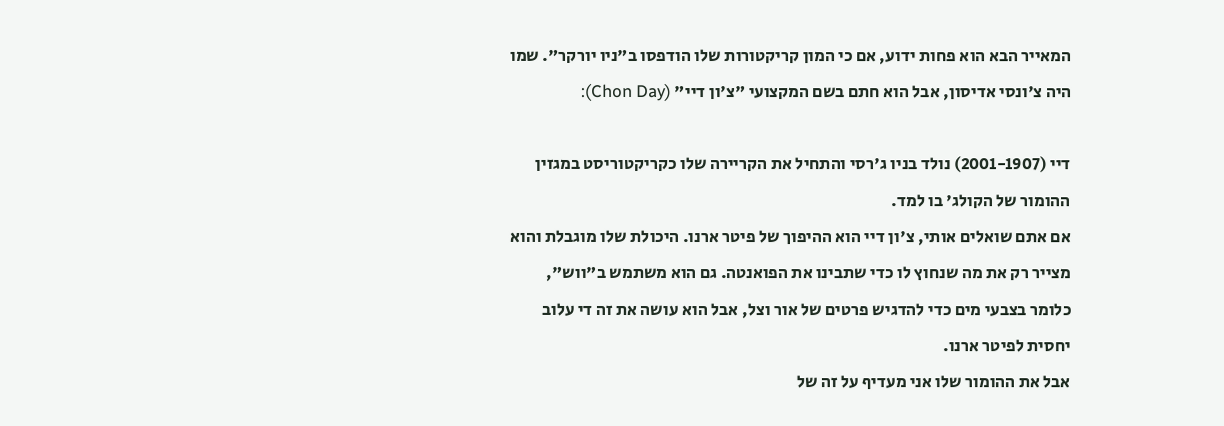המאייר הבא הוא פחות ידוע, אם כי המון קריקטורות שלו הודפסו ב"ניו יורקר". שמו היה צ'ונסי אדיסון, אבל הוא חתם בשם המקצועי "צ'ון דיי" (Chon Day):

דיי (2001-1907) נולד בניו ג'רסי והתחיל את הקריירה שלו כקריקטוריסט במגזין ההומור של הקולג' בו למד.
אם אתם שואלים אותי, צ'ון דיי הוא ההיפוך של פיטר ארנו. היכולת שלו מוגבלת והוא מצייר רק את מה שנחוץ לו כדי שתבינו את הפואנטה. גם הוא משתמש ב"ווש", כלומר בצבעי מים כדי להדגיש פרטים של אור וצל, אבל הוא עושה את זה די עלוב יחסית לפיטר ארנו.
אבל את ההומור שלו אני מעדיף על זה של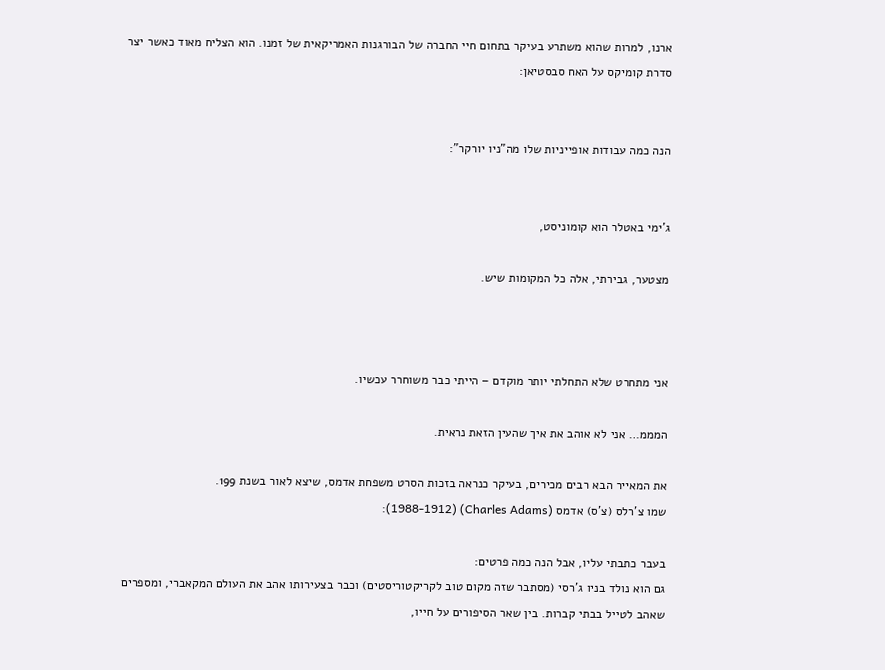ארנו, למרות שהוא משתרע בעיקר בתחום חיי החברה של הבורגנות האמריקאית של זמנו. הוא הצליח מאוד כאשר יצר סדרת קומיקס על האח סבסטיאן:


הנה כמה עבודות אופייניות שלו מה"ניו יורקר":


ג'ימי באטלר הוא קומוניסט,

מצטער, גבירתי, אלה כל המקומות שיש.



אני מתחרט שלא התחלתי יותר מוקדם – הייתי כבר משוחרר עכשיו.

המממ… אני לא אוהב את איך שהעין הזאת נראית.

את המאייר הבא רבים מכירים, בעיקר כנראה בזכות הסרט משפחת אדמס, שיצא לאור בשנת 199.
שמו צ'רלס (צ'ס) אדמס (Charles Adams) (1988-1912):

בעבר כתבתי עליו, אבל הנה כמה פרטים:
גם הוא נולד בניו ג'רסי (מסתבר שזה מקום טוב לקריקטוריסטים) וכבר בצעירותו אהב את העולם המקאברי, ומספרים שאהב לטייל בבתי קברות. בין שאר הסיפורים על חייו,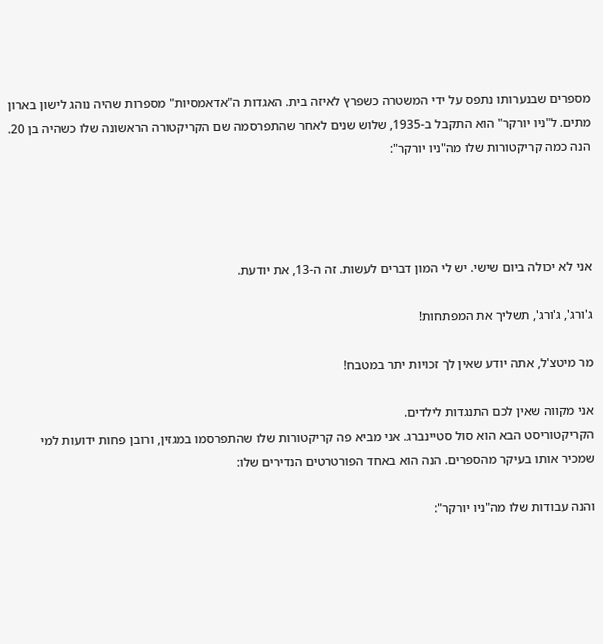מספרים שבנערותו נתפס על ידי המשטרה כשפרץ לאיזה בית. האגדות ה"אדאמסיות" מספרות שהיה נוהג לישון בארון מתים. ל"ניו יורקר" הוא התקבל ב-1935, שלוש שנים לאחר שהתפרסמה שם הקריקטורה הראשונה שלו כשהיה בן 20.
הנה כמה קריקטורות שלו מה"ניו יורקר":




אני לא יכולה ביום שישי. יש לי המון דברים לעשות. זה ה-13, את יודעת.

ג'ורג', ג'ורג', תשליך את המפתחות!

מר מיטצ'ל, אתה יודע שאין לך זכויות יתר במטבח!

אני מקווה שאין לכם התנגדות לילדים.
הקריקטוריסט הבא הוא סול סטיינברג. אני מביא פה קריקטורות שלו שהתפרסמו במגזין, ורובן פחות ידועות למי שמכיר אותו בעיקר מהספרים. הנה הוא באחד הפורטרטים הנדירים שלו:

והנה עבודות שלו מה"ניו יורקר":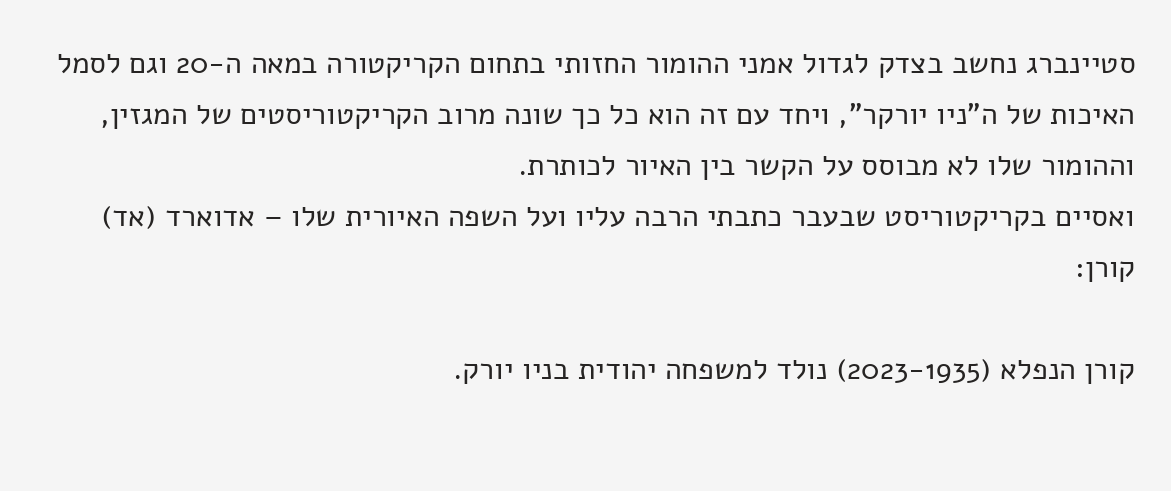סטיינברג נחשב בצדק לגדול אמני ההומור החזותי בתחום הקריקטורה במאה ה-20 וגם לסמל האיכות של ה"ניו יורקר", ויחד עם זה הוא כל כך שונה מרוב הקריקטוריסטים של המגזין, וההומור שלו לא מבוסס על הקשר בין האיור לכותרת.
ואסיים בקריקטוריסט שבעבר כתבתי הרבה עליו ועל השפה האיורית שלו – אדוארד (אד) קורן:

קורן הנפלא (2023-1935) נולד למשפחה יהודית בניו יורק.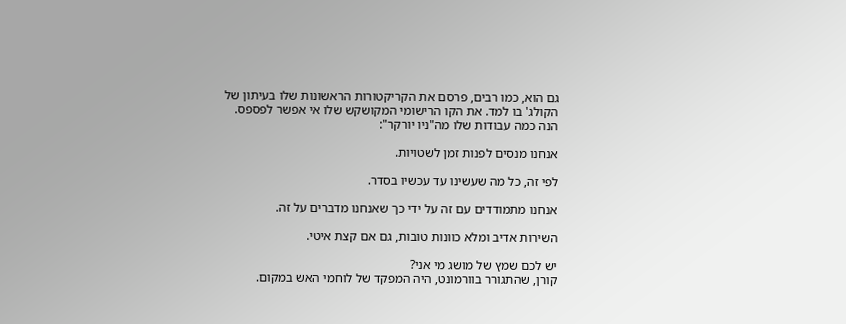גם הוא, כמו רבים, פרסם את הקריקטורות הראשונות שלו בעיתון של הקולג' בו למד. את הקו הרישומי המקושקש שלו אי אפשר לפספס. הנה כמה עבודות שלו מה"ניו יורקר":

אנחנו מנסים לפנות זמן לשטויות.

לפי זה, כל מה שעשינו עד עכשיו בסדר.

אנחנו מתמודדים עם זה על ידי כך שאנחנו מדברים על זה.

השירות אדיב ומלא כוונות טובות, גם אם קצת איטי.

יש לכם שמץ של מושג מי אני?
קורן, שהתגורר בוורמונט, היה המפקד של לוחמי האש במקום.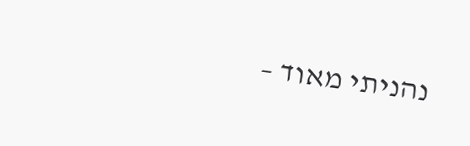נהניתי מאוד –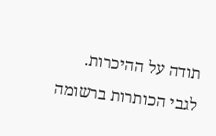תודה על ההיכרות.
לגבי הכותרות ברשומה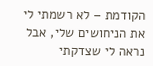הקודמת – לא רשמתי לי את הניחושים שלי, אבל נראה לי שצדקתי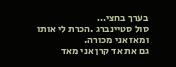בערך בחצי…
סול סטיינברג .הכרת לי אותו ומאז אני מכורה.
גם את אד קרן אני מאד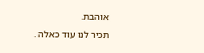אוהבת.
תכיר לנו עוד כאלה .